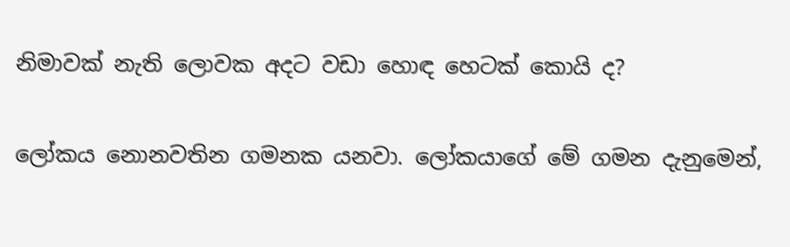නිමාවක්‌ නැති ලොවක අදට වඩා හොඳ හෙටක්‌ කොයි ද?

ලෝකය නොනවතින ගමනක යනවා. ලෝකයාගේ මේ ගමන දැනුමෙන්,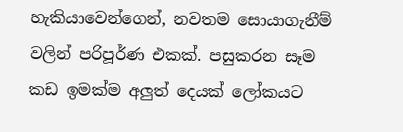හැකියාවෙන්ගෙන්, නවතම සොයාගැනීම් වලින් පරිපූර්ණ එකක්‌. පසුකරන සෑම කඩ ඉමක්‌ම අලුත් දෙයක්‌ ලෝකයට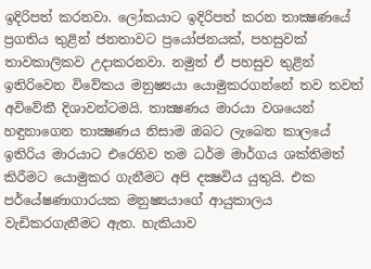ඉදිරිපත් කරනවා. ලෝකයාට ඉදිරිපත් කරන තාක්‍ෂණයේ ප්‍රගතිය තුළින් ජනතාවට ප්‍රයෝජනයක්‌, පහසුවක්‌ තාවකාලිකව උදාකරනවා. නමුත් ඒ පහසුව තුළින් ඉතිරිවෙන විවේකය මනුෂ්‍යයා යොමුකරගන්නේ තව තවත් අවිවේකී දිශාවන්ටමයි. තාක්‍ෂණය මාරයා වශයෙන් හඳුනාගෙන තාක්‍ෂණය නිසාම ඔබට ලැබෙන කාලයේ ඉතිරිය මාරයාට එරෙහිව තම ධර්ම මාර්ගය ශක්‌තිමත් කිරීමට යොමුකර ගැනීමට අපි දක්‍ෂවිය යුතුයි. එක පර්යේෂණාගාරයක මනුෂ්‍යයාගේ ආයුකාලය වැඩිකරගැනීමට ඇත. හැකියාව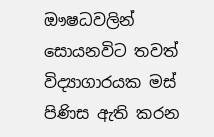ඖෂධවලින් සොයනවිට තවත් විද්‍යාගාරයක මස්‌ පිණිස ඇති කරන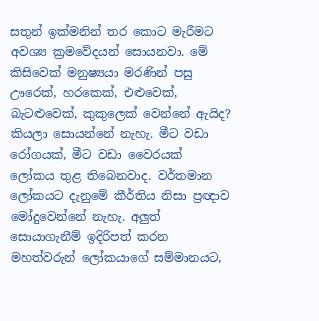සතුන් ඉක්‌මනින් තර කොට මැරීමට අවශ්‍ය ක්‍රමවේදයන් සොයනවා. මේ කිසිවෙක්‌ මනුෂ්‍යයා මරණින් පසු ඌරෙක්‌, හරකෙක්‌, එළුවෙක්‌, බැටළුවෙක්‌, කුකුලෙක්‌ වෙන්නේ ඇයිද? කියලා සොයන්නේ නැහැ. මීට වඩා රෝගයක්‌, මීට වඩා වෛරයක්‌ ලෝකය තුළ තිබෙනවාද. වර්තමාන ලෝකයට දැනුමේ කීර්තිය නිසා ප්‍රඥාව මෝදුවෙන්නේ නැහැ. අලුත් සොයාගැනීම් ඉදිරිපත් කරන මහත්වරුන් ලෝකයාගේ සම්මානයට,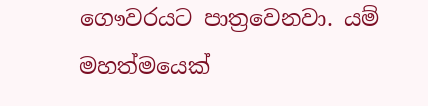ගෞවරයට පාත්‍රවෙනවා. යම් මහත්මයෙක්‌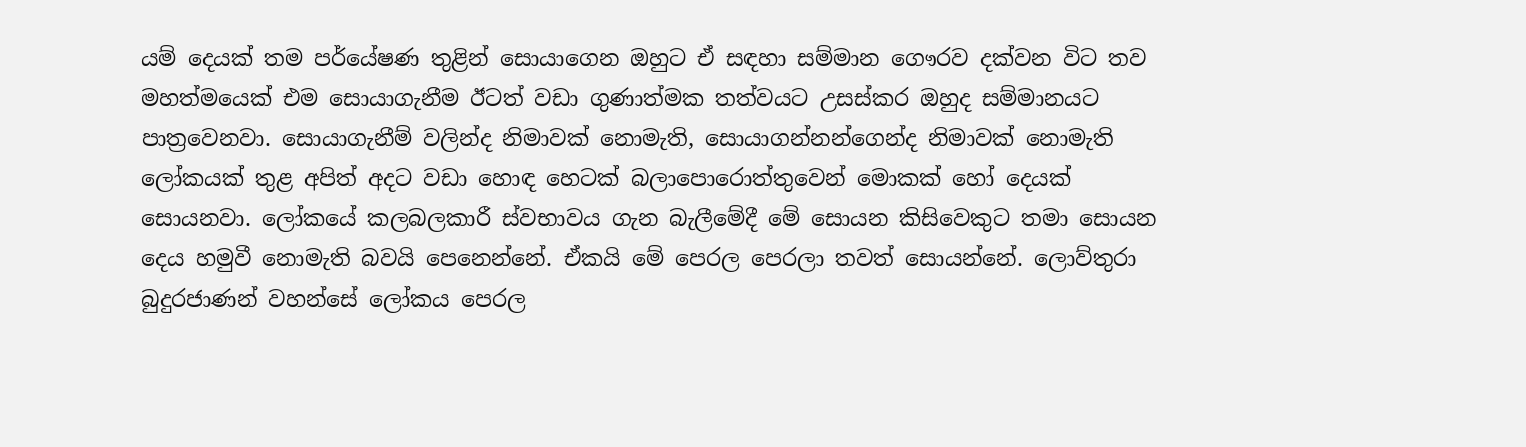යම් දෙයක්‌ තම පර්යේෂණ තුළින් සොයාගෙන ඔහුට ඒ සඳහා සම්මාන ගෞරව දක්‌වන විට තව මහත්මයෙක්‌ එම සොයාගැනීම ඊටත් වඩා ගුණාත්මක තත්වයට උසස්‌කර ඔහුද සම්මානයට පාත්‍රවෙනවා. සොයාගැනීම් වලින්ද නිමාවක්‌ නොමැති, සොයාගන්නන්ගෙන්ද නිමාවක්‌ නොමැති ලෝකයක්‌ තුළ අපිත් අදට වඩා හොඳ හෙටක්‌ බලාපොරොත්තුවෙන් මොකක්‌ හෝ දෙයක්‌ සොයනවා. ලෝකයේ කලබලකාරී ස්‌වභාවය ගැන බැලීමේදී මේ සොයන කිසිවෙකුට තමා සොයන දෙය හමුවී නොමැති බවයි පෙනෙන්නේ. ඒකයි මේ පෙරල පෙරලා තවත් සොයන්නේ. ලොව්තුරා බුදුරජාණන් වහන්සේ ලෝකය පෙරල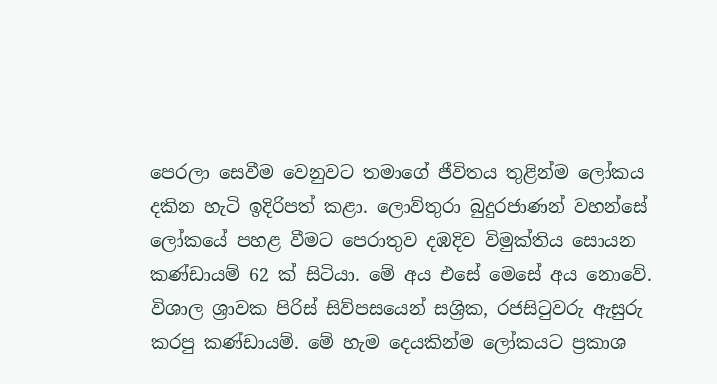පෙරලා සෙවීම වෙනුවට තමාගේ ජීවිතය තුළින්ම ලෝකය දකින හැටි ඉදිරිපත් කළා. ලොව්තුරා බුදුරජාණන් වහන්සේ ලෝකයේ පහළ වීමට පෙරාතුව දඹදිව විමුක්‌තිය සොයන කණ්‌ඩායම් 62 ක්‌ සිටියා. මේ අය එසේ මෙසේ අය නොවේ. විශාල ශ්‍රාවක පිරිස්‌ සිව්පසයෙන් සශ්‍රික, රජසිටුවරු ඇසුරු කරපු කණ්‌ඩායම්. මේ හැම දෙයකින්ම ලෝකයට ප්‍රකාශ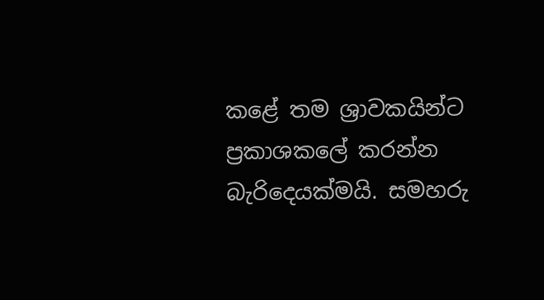කළේ තම ශ්‍රාවකයින්ට ප්‍රකාශකලේ කරන්න බැරිදෙයක්‌මයි. සමහරු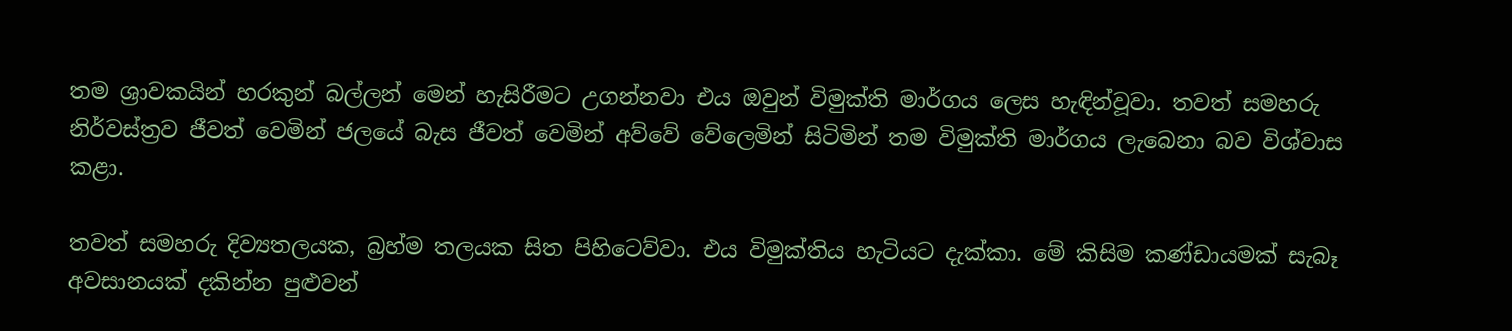තම ශ්‍රාවකයින් හරකුන් බල්ලන් මෙන් හැසිරීමට උගන්නවා එය ඔවුන් විමුක්‌ති මාර්ගය ලෙස හැඳින්වූවා. තවත් සමහරු නිර්වස්‌ත්‍රව ජීවත් වෙමින් ජලයේ බැස ජීවත් වෙමින් අව්වේ වේලෙමින් සිටිමින් තම විමුක්‌ති මාර්ගය ලැබෙනා බව විශ්වාස කළා.

තවත් සමහරු දිව්‍යතලයක, බ්‍රහ්ම තලයක සිත පිහිටෙව්වා. එය විමුක්‌තිය හැටියට දැක්‌කා. මේ කිසිම කණ්‌ඩායමක්‌ සැබෑ අවසානයක්‌ දකින්න පුළුවන්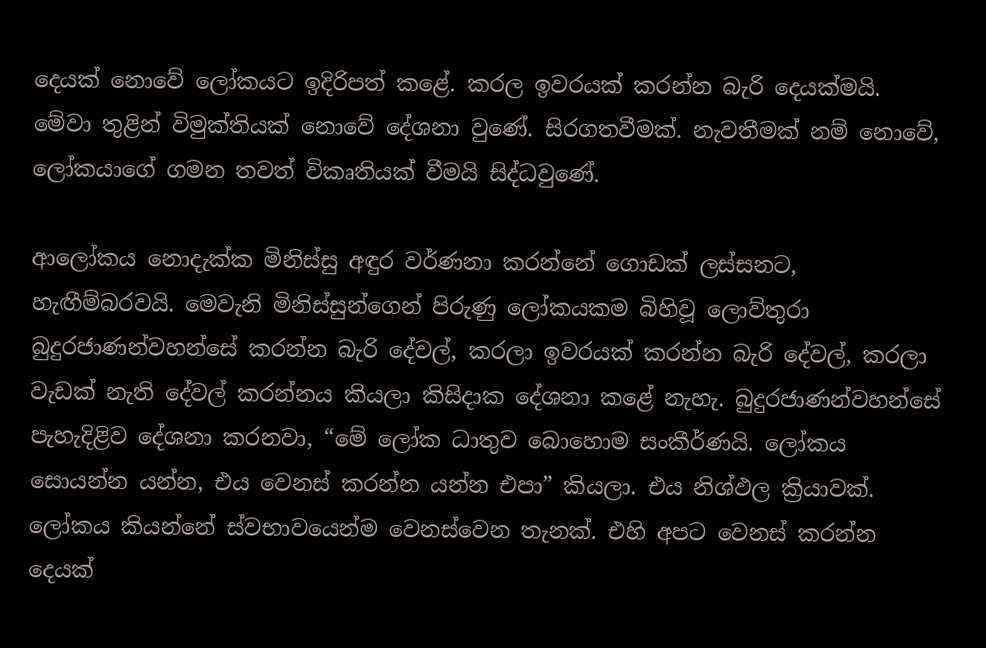දෙයක්‌ නොවේ ලෝකයට ඉදිරිපත් කළේ. කරල ඉවරයක්‌ කරන්න බැරි දෙයක්‌මයි. මේවා තුළින් විමුක්‌තියක්‌ නොවේ දේශනා වුණේ. සිරගතවීමක්‌. නැවතීමක්‌ නම් නොවේ, ලෝකයාගේ ගමන තවත් විකෘතියක්‌ වීමයි සිද්ධවුණේ.

ආලෝකය නොදැක්‌ක මිනිස්‌සු අඳුර වර්ණනා කරන්නේ ගොඩක්‌ ලස්‌සනට, හැඟීම්බරවයි. මෙවැනි මිනිස්‌සුන්ගෙන් පිරුණු ලෝකයකම බිහිවූ ලොව්තුරා බුදුරජාණන්වහන්සේ කරන්න බැරි දේවල්, කරලා ඉවරයක්‌ කරන්න බැරි දේවල්, කරලා වැඩක්‌ නැති දේවල් කරන්නය කියලා කිසිදාක දේශනා කළේ නැහැ. බුදුරජාණන්වහන්සේ පැහැදිළිව දේශනා කරනවා, “මේ ලෝක ධාතුව බොහොම සංකීර්ණයි. ලෝකය සොයන්න යන්න, එය වෙනස්‌ කරන්න යන්න එපා” කියලා. එය නිශ්ඵල ක්‍රියාවක්‌. ලෝකය කියන්නේ ස්‌වභාවයෙන්ම වෙනස්‌වෙන තැනක්‌. එහි අපට වෙනස්‌ කරන්න දෙයක්‌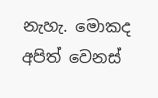නැහැ. මොකද අපිත් වෙනස්‌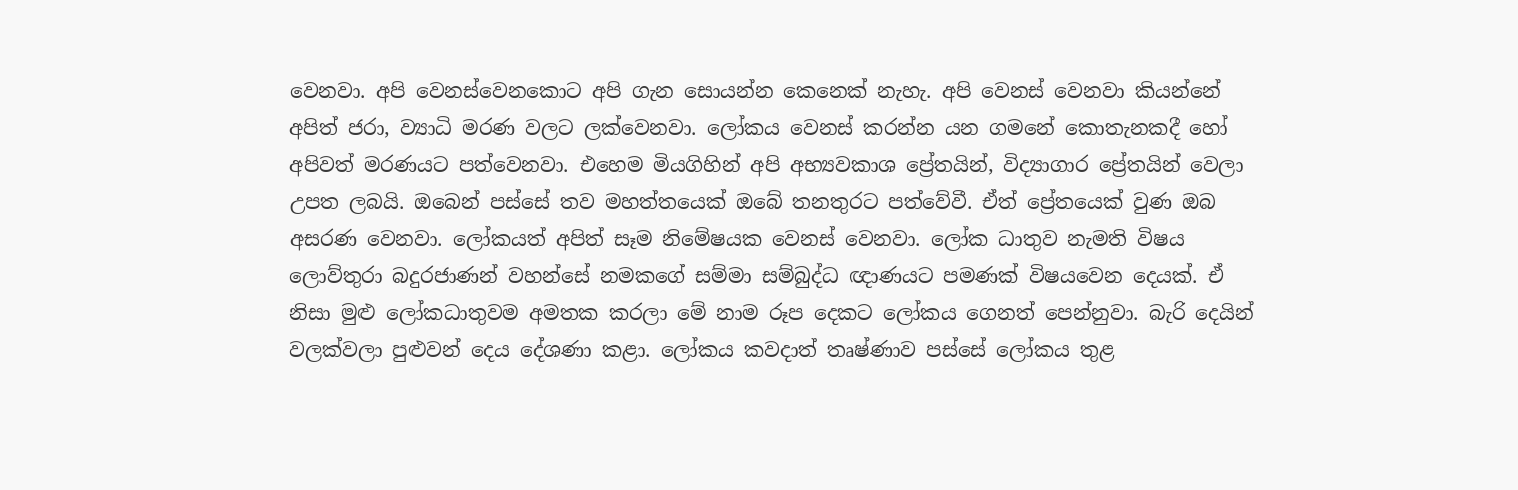වෙනවා. අපි වෙනස්‌වෙනකොට අපි ගැන සොයන්න කෙනෙක්‌ නැහැ. අපි වෙනස්‌ වෙනවා කියන්නේ අපිත් ජරා, ව්‍යාධි මරණ වලට ලක්‌වෙනවා. ලෝකය වෙනස්‌ කරන්න යන ගමනේ කොතැනකදී හෝ අපිවත් මරණයට පත්වෙනවා. එහෙම මියගිහින් අපි අභ්‍යවකාශ ප්‍රේතයින්, විද්‍යාගාර ප්‍රේතයින් වෙලා උපත ලබයි. ඔබෙන් පස්‌සේ තව මහත්තයෙක්‌ ඔබේ තනතුරට පත්වේවී. ඒත් ප්‍රේතයෙක්‌ වුණ ඔබ අසරණ වෙනවා. ලෝකයත් අපිත් සෑම නිමේෂයක වෙනස්‌ වෙනවා. ලෝක ධාතුව නැමති විෂය ලොව්තුරා බදුරජාණන් වහන්සේ නමකගේ සම්මා සම්බුද්ධ ඥාණයට පමණක්‌ විෂයවෙන දෙයක්‌. ඒ නිසා මුළු ලෝකධාතුවම අමතක කරලා මේ නාම රූප දෙකට ලෝකය ගෙනත් පෙන්නුවා. බැරි දෙයින් වලක්‌වලා පුළුවන් දෙය දේශණා කළා. ලෝකය කවදාත් තෘෂ්ණාව පස්‌සේ ලෝකය තුළ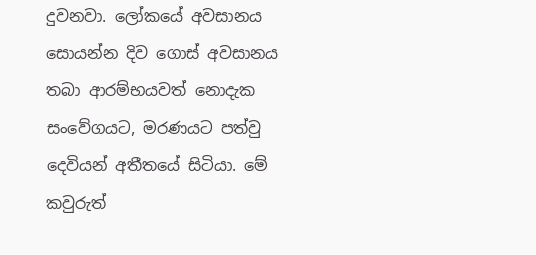දුවනවා. ලෝකයේ අවසානය සොයන්න දිව ගොස්‌ අවසානය තබා ආරම්භයවත් නොදැක සංවේගයට, මරණයට පත්වු දෙවියන් අතීතයේ සිටියා. මේ කවුරුත්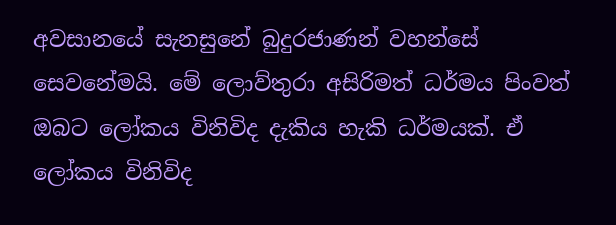අවසානයේ සැනසුනේ බුදුරජාණන් වහන්සේ සෙවනේමයි. මේ ලොව්තුරා අසිරිමත් ධර්මය පිංවත් ඔබට ලෝකය විනිවිද දැකිය හැකි ධර්මයක්‌. ඒ ලෝකය විනිවිද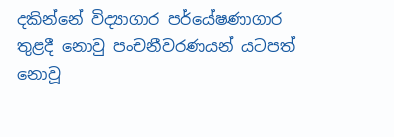දකින්නේ විද්‍යාගාර පර්යේෂණාගාර තුළදී නොවු පංචනීවරණයන් යටපත් නොවූ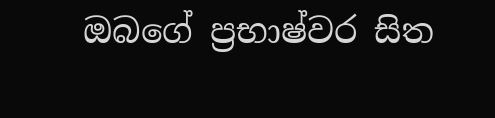ඔබගේ ප්‍රභාෂ්වර සිත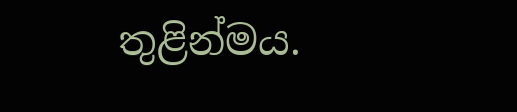තුළින්මය.